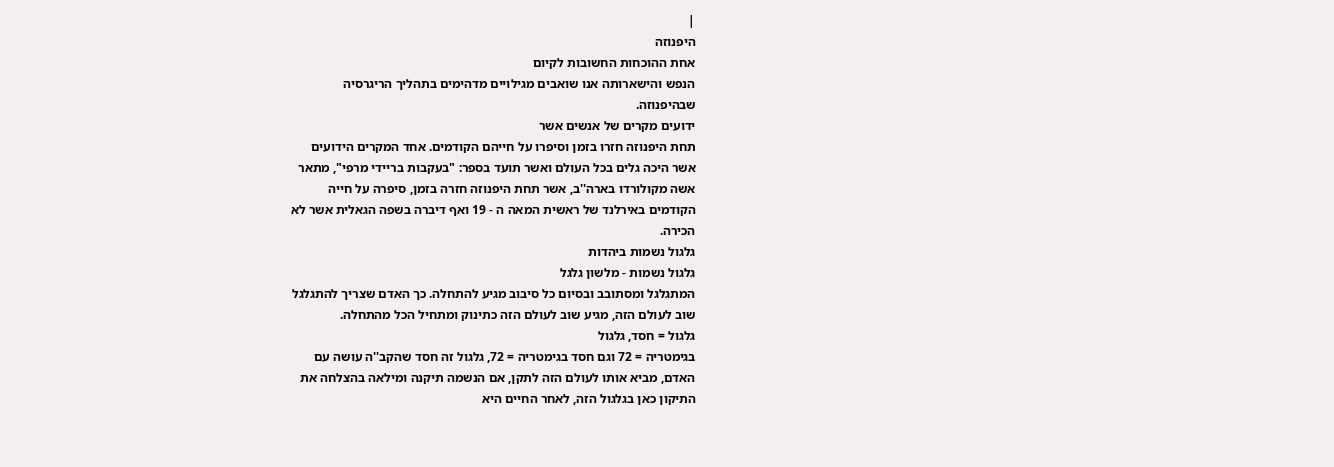|
היפנוזה
אחת ההוכחות החשובות לקיום
הנפש והישארותה אנו שואבים מגילויים מדהימים בתהליך הריגרסיה
שבהיפנוזה.
ידועים מקרים של אנשים אשר
תחת היפנוזה חזרו בזמן וסיפרו על חייהם הקודמים. אחד המקרים הידועים
אשר היכה גלים בכל העולם ואשר תועד בספר: "בעקבות בריידי מרפי", מתאר
אשה מקולורדו בארה''ב, אשר תחת היפנוזה חזרה בזמן, סיפרה על חייה
הקודמים באירלנד של ראשית המאה ה - 19 ואף דיברה בשפה הגאלית אשר לא
הכירה.
גלגול נשמות ביהדות
גלגול נשמות - מלשון גלגל
המתגלגל ומסתובב ובסיום כל סיבוב מגיע להתחלה. כך האדם שצריך להתגלגל
שוב לעולם הזה, מגיע שוב לעולם הזה כתינוק ומתחיל הכל מהתחלה.
גלגול = חסד, גלגול
בגימטריה = 72 וגם חסד בגימטריה = 72, גלגול זה חסד שהקב''ה עושה עם
האדם, מביא אותו לעולם הזה לתקן, אם הנשמה תיקנה ומילאה בהצלחה את
התיקון כאן בגלגול הזה, לאחר החיים היא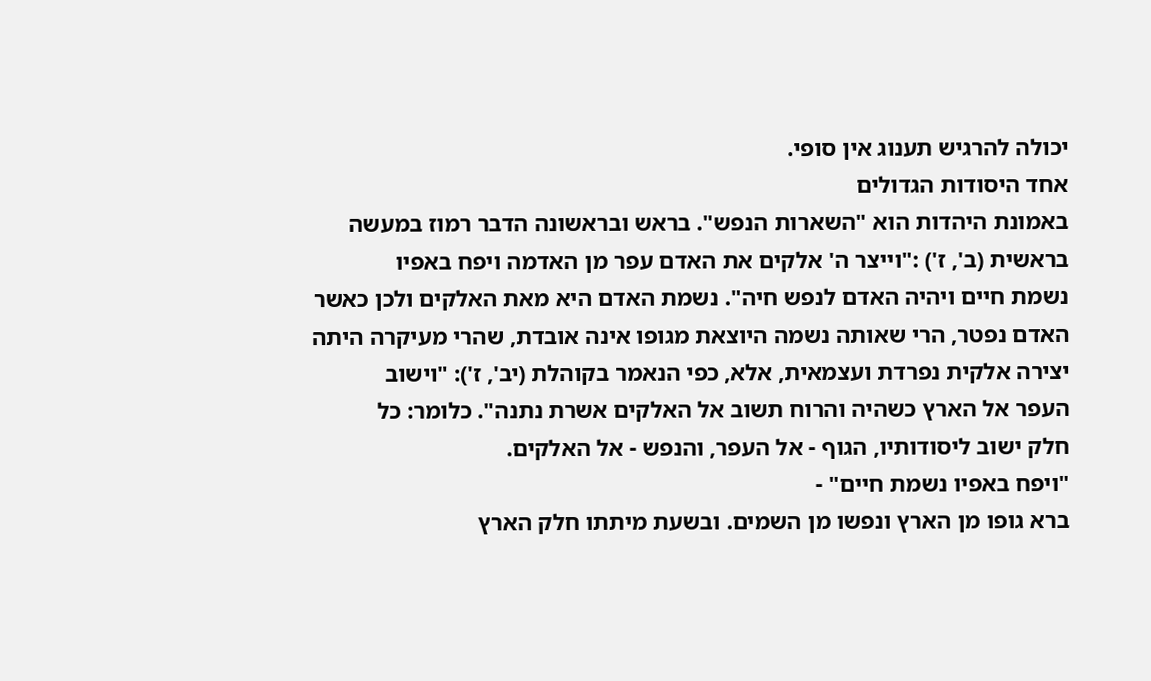יכולה להרגיש תענוג אין סופי.
אחד היסודות הגדולים
באמונת היהדות הוא "השארות הנפש". בראש ובראשונה הדבר רמוז במעשה
בראשית (ב', ז') :"וייצר ה' אלקים את האדם עפר מן האדמה ויפח באפיו
נשמת חיים ויהיה האדם לנפש חיה". נשמת האדם היא מאת האלקים ולכן כאשר
האדם נפטר, הרי שאותה נשמה היוצאת מגופו אינה אובדת, שהרי מעיקרה היתה
יצירה אלקית נפרדת ועצמאית, אלא, כפי הנאמר בקוהלת (יב', ז'): "וישוב
העפר אל הארץ כשהיה והרוח תשוב אל האלקים אשרת נתנה". כלומר: כל
חלק ישוב ליסודותיו, הגוף - אל העפר, והנפש - אל האלקים.
"ויפח באפיו נשמת חיים" -
ברא גופו מן הארץ ונפשו מן השמים. ובשעת מיתתו חלק הארץ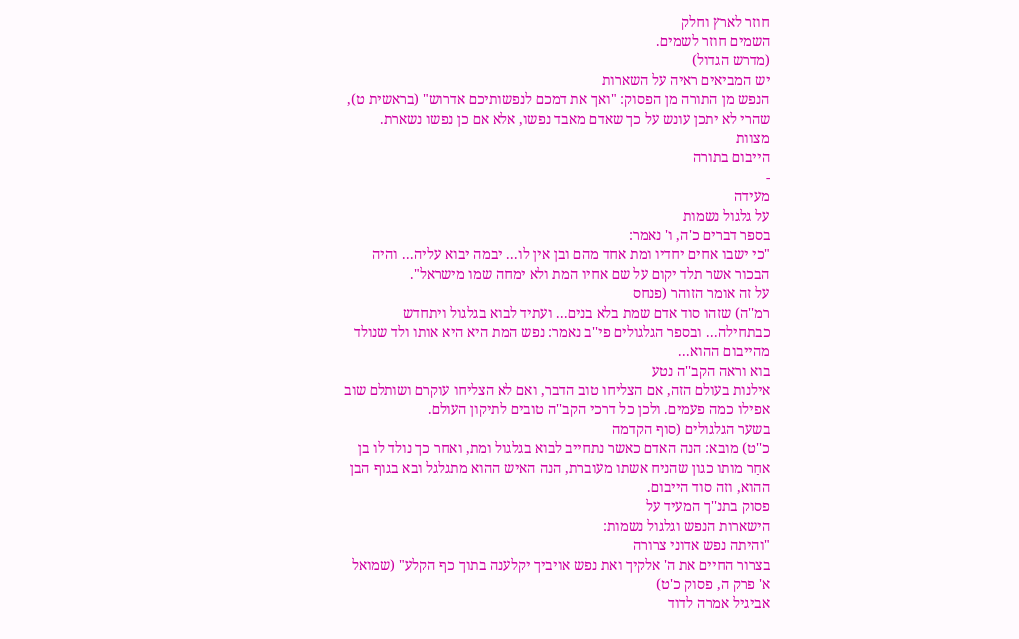חוזר לארץ וחלק
השמים חוזר לשמים.
(מדרש הגדול)
יש המביאים ראיה על השארות
הנפש מן התורה מן הפסוק: "ואך את דמכם לנפשותיכם אדרוש" (בראשית ט),
שהרי לא יתכן עונש על כך שאדם מאבד נפשו, אלא אם כן נפשו נשארת.
מצוות
הייבום בתורה
-
מעידה
על גלגול נשמות
בספר דברים כ'ה, ו' נאמר:
"כי ישבו אחים יחדיו ומת אחד מהם ובן אין לו... יבמה יבוא עליה... והיה
הבכור אשר תלד יקום על שם אחיו המת ולא ימחה שמו מישראל".
על זה אומר הזוהר (פנחס
רמ''ה) שזהו סוד אדם שמת בלא בנים... ועתיד לבוא בגלגול ויתחדש
כבתחילה... ובספר הגלגולים פי''ב נאמר: נפש המת היא היא אותו ולד שנולד
מהייבום ההוא...
בוא וראה הקב''ה נטע
אילנות בעולם הזה, אם הצליחו טוב הדבר, ואם לא הצליחו עוקרם ושותלם שוב
אפילו כמה פעמים. ולכן כל דרכי הקב''ה טובים לתיקון העולם.
בשער הגלגולים (סוף הקדמה
כ''ט) מובא: הנה האדם כאשר נתחייב לבוא בגלגול ומת, ואחר כך נולד לו בן
אחַר מותו כגון שהניח אשתו מעוברת, הנה האיש ההוא מתגלגל ובא בגוף הבן
ההוא, וזה סוד הייבום.
פסוק בתנ''ך המעיד על
הישארות הנפש וגלגול נשמות:
"והיתה נפש אדוני צרורה
בצרור החיים את ה' אלקיך ואת נפש אויביך יקלענה בתוך כף הקלע" (שמואל
א' פרק ה, פסוק כ'ט)
אביגיל אמרה לדוד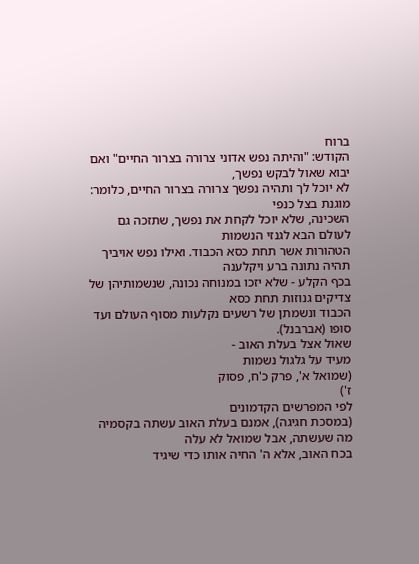ברוח
הקודש: "והיתה נפש אדוני צרורה בצרור החיים" ואם יבוא שאול לבקש נפשך,
לא יוכל לך ותהיה נפשך צרורה בצרור החיים, כלומר: מוגנת בצל כנפי
השכינה, שלא יוכל לקחת את נפשך, שתזכה גם לעולם הבא לגנזי הנשמות
הטהורות אשר תחת כסא הכבוד. ואילו נפש אויביך תהיה נתונה ברע ויקלענה
בכף הקלע - שלא יזכו במנוחה נכונה, שנשמותיהן של צדיקים גנוזות תחת כסא
הכבוד ונשמתן של רשעים נקלעות מסוף העולם ועד סופו (אברבנל).
שאול אצל בעלת האוב -
מעיד על גלגול נשמות
(שמואל א', פרק כ'ח, פסוק
ז')
לפי המפרשים הקדמונים
(במסכת חגיגה), אמנם בעלת האוב עשתה בקסמיה מה שעשתה, אבל שמואל לא עלה
בכח האוב, אלא ה' החיה אותו כדי שיגיד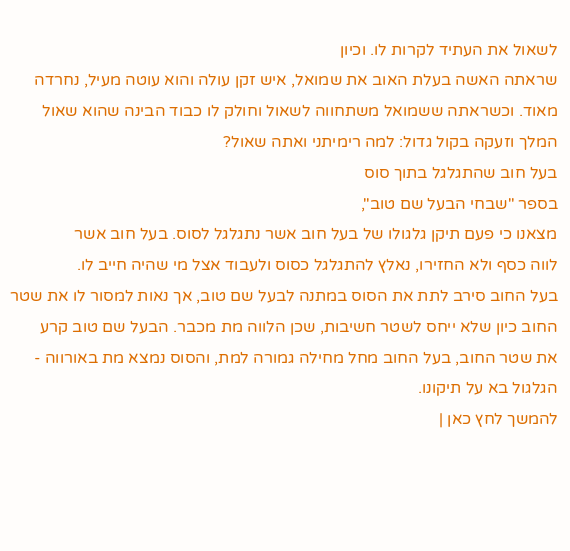לשאול את העתיד לקרות לו. וכיון
שראתה האשה בעלת האוב את שמואל, איש זקן עולה והוא עוטה מעיל, נחרדה
מאוד. וכשראתה ששמואל משתחווה לשאול וחולק לו כבוד הבינה שהוא שאול
המלך וזעקה בקול גדול: למה רימיתני ואתה שאול?
בעל חוב שהתגלגל בתוך סוס
בספר "שבחי הבעל שם טוב",
מצאנו כי פעם תיקן גלגולו של בעל חוב אשר נתגלגל לסוס. בעל חוב אשר
לווה כסף ולא החזירו, נאלץ להתגלגל כסוס ולעבוד אצל מי שהיה חייב לו.
בעל החוב סירב לתת את הסוס במתנה לבעל שם טוב, אך נאות למסור לו את שטר
החוב כיון שלא ייחס לשטר חשיבות, שכן הלווה מת מכבר. הבעל שם טוב קרע
את שטר החוב, בעל החוב מחל מחילה גמורה למת, והסוס נמצא מת באורווה -
הגלגול בא על תיקונו.
להמשך לחץ כאן |